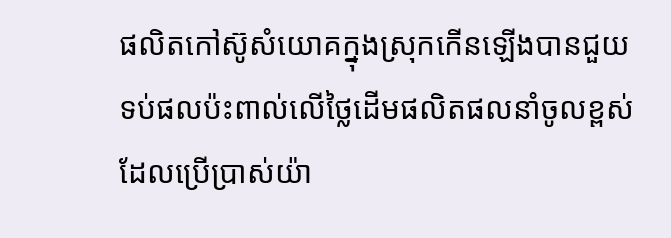ផលិតកៅស៊ូសំយោគក្នុងស្រុកកើនឡើងបានជួយទប់ផលប៉ះពាល់លើថ្លៃដើមផលិតផលនាំចូលខ្ពស់ ដែលប្រើប្រាស់យ៉ា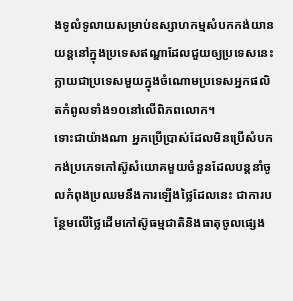ងទូលំទូលាយសម្រាប់ឧស្សាហកម្មសំបកកង់យានយន្តនៅក្នុងប្រទេសឥណ្ឌាដែលជួយឲ្យប្រទេសនេះក្លាយជាប្រទេសមួយក្នុងចំណោមប្រទេសអ្នកផលិតកំពូលទាំង១០នៅលើពិភពលោក។
ទោះជាយ៉ាងណា អ្នកប្រើប្រាស់ដែលមិនប្រើសំបកកង់ប្រភេទកៅស៊ូសំយោគមួយចំនួនដែលបន្តនាំចូលកំពុងប្រឈមនឹងការឡើងថ្លៃដែលនេះ ជាការបន្ថែមលើថ្លៃដើមកៅស៊ូធម្មជាតិនិងធាតុចូលផ្សេង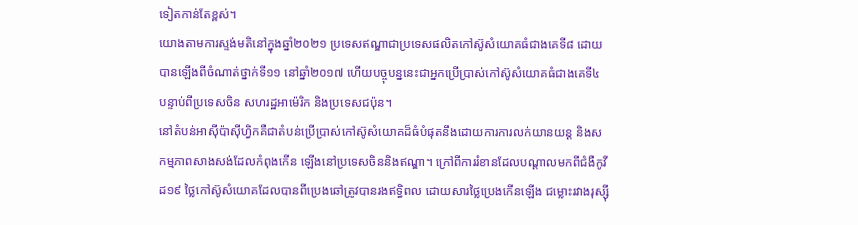ទៀតកាន់តែខ្ពស់។
យោងតាមការស្ទង់មតិនៅក្នុងឆ្នាំ២០២១ ប្រទេសឥណ្ឌាជាប្រទេសផលិតកៅស៊ូសំយោគធំជាងគេទី៨ ដោយបានឡើងពីចំណាត់ថ្នាក់ទី១១ នៅឆ្នាំ២០១៧ ហើយបច្ចុបន្ននេះជាអ្នកប្រើប្រាស់កៅស៊ូសំយោគធំជាងគេទី៤ បន្ទាប់ពីប្រទេសចិន សហរដ្ឋអាម៉េរិក និងប្រទេសជប៉ុន។
នៅតំបន់អាស៊ីប៉ាស៊ីហ្វិកគឺជាតំបន់ប្រើប្រាស់កៅស៊ូសំយោគដ៏ធំបំផុតនឹងដោយការការលក់យានយន្ត និងសកម្មភាពសាងសង់ដែលកំពុងកើន ឡើងនៅប្រទេសចិននិងឥណ្ឌា។ ក្រៅពីការរំខានដែលបណ្តាលមកពីជំងឺកូវីដ១៩ ថ្លៃកៅស៊ូសំយោគដែលបានពីប្រេងឆៅត្រូវបានរងឥទ្ធិពល ដោយសារថ្លៃប្រេងកើនឡើង ជម្លោះរវាងរុស្ស៊ី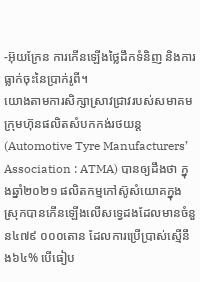-អ៊ុយក្រែន ការកើនឡើងថ្លៃដឹកទំនិញ និងការធ្លាក់ចុះនៃប្រាក់រូពី។
យោងតាមការសិក្សាស្រាវជ្រាវរបស់សមាគមក្រុមហ៊ុនផលិតសំបកកង់រថយន្ត (Automotive Tyre Manufacturers’ Association : ATMA) បានឲ្យដឹងថា ក្នុងឆ្នាំ២០២១ ផលិតកម្មកៅស៊ូសំយោគក្នុងស្រុកបានកើនឡើងលើសទ្វេដងដែលមានចំនួន៤៧៩ ០០០តោន ដែលការប្រើប្រាស់ស្មើនឹង៦៤% បើធៀប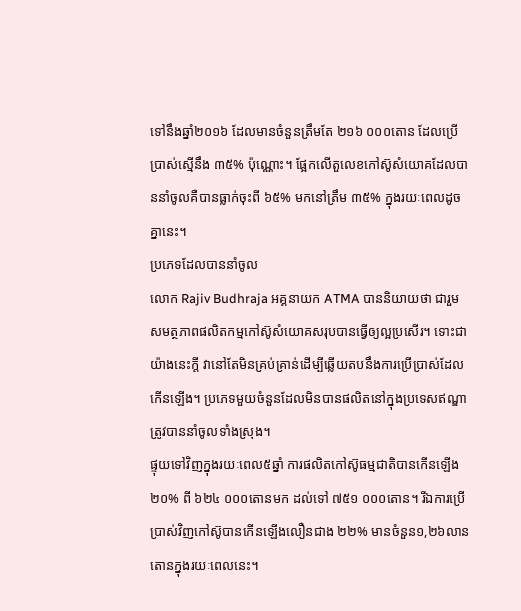ទៅនឹងឆ្នាំ២០១៦ ដែលមានចំនួនត្រឹមតែ ២១៦ ០០០តោន ដែលប្រើប្រាស់ស្មើនឹង ៣៥% ប៉ុណ្ណោះ។ ផ្អែកលើតួលេខកៅស៊ូសំយោគដែលបាននាំចូលគឺបានធ្លាក់ចុះពី ៦៥% មកនៅត្រឹម ៣៥% ក្នុងរយៈពេលដូចគ្នានេះ។
ប្រភេទដែលបាននាំចូល
លោក Rajiv Budhraja អគ្គនាយក ATMA បាននិយាយថា ជារួមសមត្ថភាពផលិតកម្មកៅស៊ូសំយោគសរុបបានធ្វើឲ្យល្អប្រសើរ។ ទោះជាយ៉ាងនេះក្តី វានៅតែមិនគ្រប់គ្រាន់ដើម្បីឆ្លើយតបនឹងការប្រើប្រាស់ដែលកើនឡើង។ ប្រភេទមួយចំនួនដែលមិនបានផលិតនៅក្នុងប្រទេសឥណ្ឌាត្រូវបាននាំចូលទាំងស្រុង។
ផ្ទុយទៅវិញក្នុងរយៈពេល៥ឆ្នាំ ការផលិតកៅស៊ូធម្មជាតិបានកើនឡើង ២០% ពី ៦២៤ ០០០តោនមក ដល់ទៅ ៧៥១ ០០០តោន។ រីឯការប្រើប្រាស់វិញកៅស៊ូបានកើនឡើងលឿនជាង ២២% មានចំនួន១,២៦លានតោនក្នុងរយៈពេលនេះ។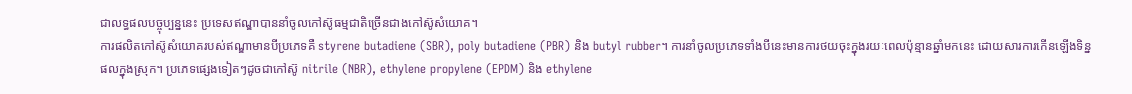ជាលទ្ធផលបច្ចុប្បន្ននេះ ប្រទេសឥណ្ឌាបាននាំចូលកៅស៊ូធម្មជាតិច្រើនជាងកៅស៊ូសំយោគ។
ការផលិតកៅស៊ូសំយោគរបស់ឥណ្ឌាមានបីប្រភេទគឺ styrene butadiene (SBR), poly butadiene (PBR) និង butyl rubber។ ការនាំចូលប្រភេទទាំងបីនេះមានការថយចុះក្នុងរយៈពេលប៉ុន្មានឆ្នាំមកនេះ ដោយសារការកើនឡើងទិន្នផលក្នុងស្រុក។ ប្រភេទផ្សេងទៀតៗដូចជាកៅស៊ូ nitrile (NBR), ethylene propylene (EPDM) និង ethylene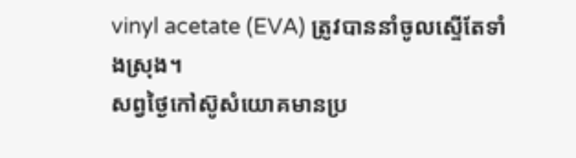vinyl acetate (EVA) ត្រូវបាននាំចូលស្ទើតែទាំងស្រុង។
សព្វថ្ងៃកៅស៊ូសំយោគមានប្រ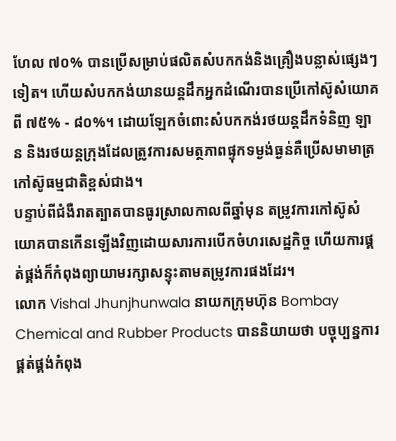ហែល ៧០% បានប្រើសម្រាប់ផលិតសំបកកង់និងគ្រឿងបន្លាស់ផ្សេងៗទៀត។ ហើយសំបកកង់យានយន្តដឹកអ្នកដំណើរបានប្រើកៅស៊ូសំយោគពី ៧៥% - ៨០%។ ដោយឡែកចំពោះសំបកកង់រថយន្តដឹកទំនិញ ឡាន និងរថយន្តក្រុងដែលត្រូវការសមត្ថភាពផ្ទុកទម្ងង់ធ្ងន់គឺប្រើសមាមាត្រកៅស៊ូធម្មជាតិខ្ពស់ជាង។
បន្ទាប់ពីជំងឺរាតត្បាតបានធូរស្រាលកាលពីឆ្នាំមុន តម្រូវការកៅស៊ូសំយោគបានកើនឡើងវិញដោយសារការបើកចំហរសេដ្ឋកិច្ច ហើយការផ្គត់ផ្គង់ក៏កំពុងព្យាយាមរក្សាសន្ទុះតាមតម្រូវការផងដែរ។
លោក Vishal Jhunjhunwala នាយកក្រុមហ៊ុន Bombay Chemical and Rubber Products បាននិយាយថា បច្ចុប្បន្នការផ្គត់ផ្គង់កំពុង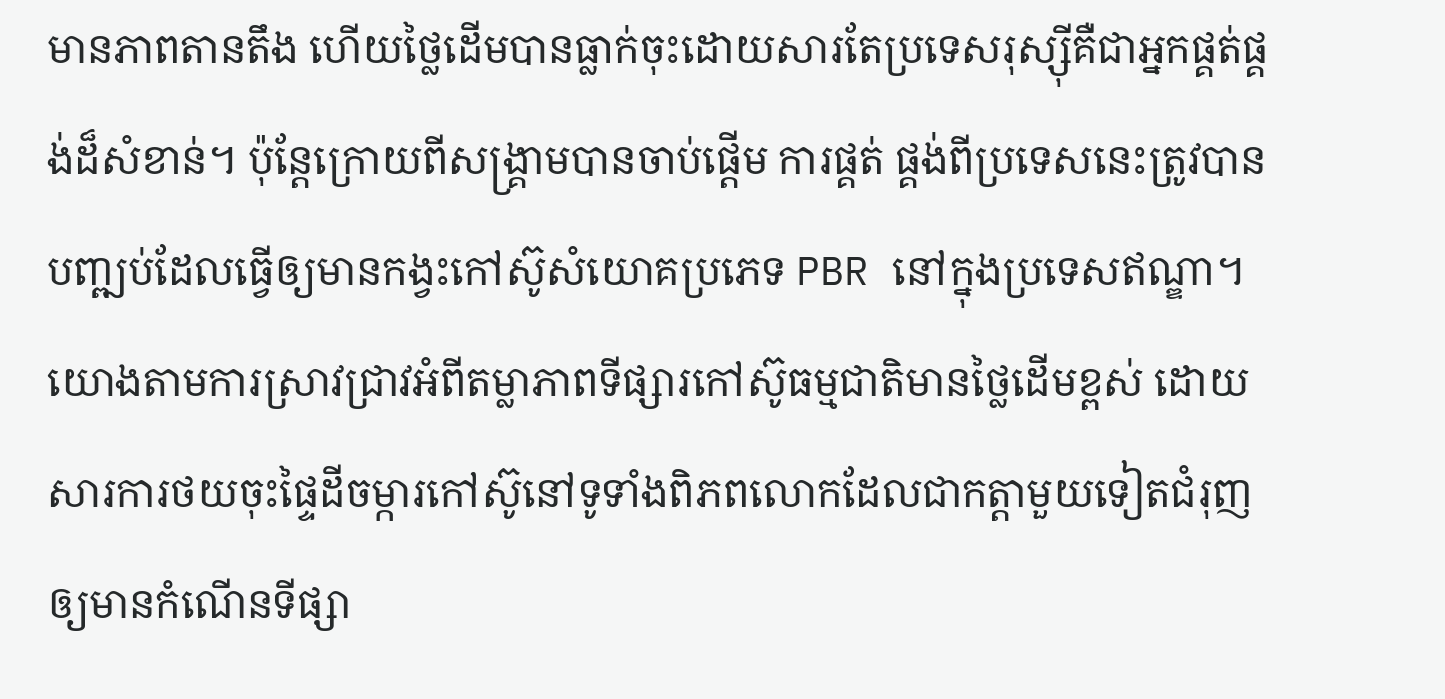មានភាពតានតឹង ហើយថ្លៃដើមបានធ្លាក់ចុះដោយសារតែប្រទេសរុស្ស៊ីគឺជាអ្នកផ្គត់ផ្គង់ដ៏សំខាន់។ ប៉ុន្តែក្រោយពីសង្គ្រាមបានចាប់ផ្តើម ការផ្គត់ ផ្គង់ពីប្រទេសនេះត្រូវបានបញ្ឍប់ដែលធ្វើឲ្យមានកង្វះកៅស៊ូសំយោគប្រភេទ PBR នៅក្នុងប្រទេសឥណ្ឌា។
យោងតាមការស្រាវជ្រាវអំពីតម្លាភាពទីផ្សារកៅស៊ូធម្មជាតិមានថ្លៃដើមខ្ពស់ ដោយសារការថយចុះផ្ទៃដីចម្ការកៅស៊ូនៅទូទាំងពិភពលោកដែលជាកត្តាមួយទៀតជំរុញឲ្យមានកំណើនទីផ្សា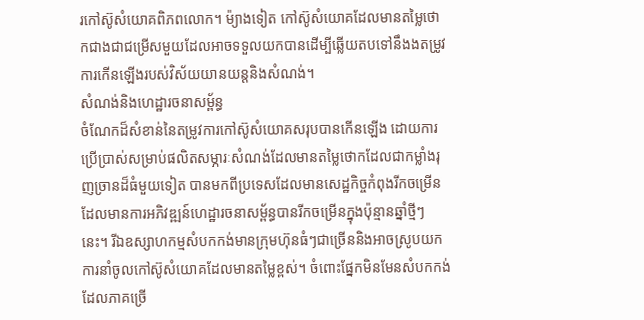រកៅស៊ូសំយោគពិភពលោក។ ម៉្យាងទៀត កៅស៊ូសំយោគដែលមានតម្លៃថោកជាងជាជម្រើសមួយដែលអាចទទួលយកបានដើម្បីឆ្លើយតបទៅនឹងងតម្រូវការកើនឡើងរបស់វិស័យយានយន្តនិងសំណង់។
សំណង់និងហេដ្ឋារចនាសម្ព័ន្ធ
ចំណែកដ៏សំខាន់នៃតម្រូវការកៅស៊ូសំយោគសរុបបានកើនឡើង ដោយការប្រើប្រាស់សម្រាប់ផលិតសម្ភារៈសំណង់ដែលមានតម្លៃថោកដែលជាកម្លាំងរុញច្រានដ៏ធំមួយទៀត បានមកពីប្រទេសដែលមានសេដ្ឋកិច្ចកំពុងរីកចម្រើនដែលមានការអភិវឌ្ឍន៍ហេដ្ឋារចនាសម្ព័ន្ធបានរីកចម្រើនក្នុងប៉ុន្មានឆ្នាំថ្មីៗនេះ។ រីឯឧស្សាហកម្មសំបកកង់មានក្រុមហ៊ុនធំៗជាច្រើននិងអាចស្រូបយកការនាំចូលកៅស៊ូសំយោគដែលមានតម្លៃខ្ពស់។ ចំពោះផ្នែកមិនមែនសំបកកង់ដែលភាគច្រើ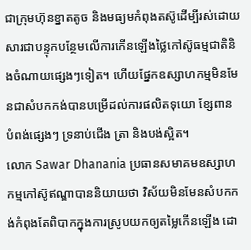ជាក្រុមហ៊ុនខ្នាតតូច និងមធ្យមកំពុងតស៊ូដើម្បីរស់ដោយសារជាបន្ទុកបន្ថែមលើការកើនឡើងថ្លៃកៅស៊ូធម្មជាតិនិងចំណាយផ្សេងៗទៀត។ ហើយផ្នែកឧស្សាហកម្មមិនមែនជាសំបកកង់បានបម្រើដល់ការផលិតទុយោ ខ្សែពាន បំពង់ផ្សេងៗ ទ្រនាប់ជើង ត្រា និងបង់ស្អិត។
លោក Sawar Dhanania ប្រធានសមាគមឧស្សាហកម្មកៅស៊ូឥណ្ឌាបាននិយាយថា វិស័យមិនមែនសំបកកង់កំពុងតែពិបាកក្នុងការស្រូបយកឲ្យតម្លៃកើនឡើង ដោ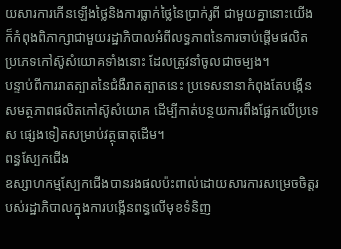យសារការកើនឡើងថ្លៃនិងការធ្លាក់ថ្លៃនៃប្រាក់រូពី ជាមួយគ្នានោះយើងក៏កំពុងពិភាក្សាជាមួយរដ្ឋាភិបាលអំពីលទ្ធភាពនៃការចាប់ផ្តើមផលិតប្រភេទកៅស៊ូសំយោគទាំងនោះ ដែលត្រូវនាំចូលជាចម្បង។
បន្ទាប់ពីការរាតត្បាតនៃជំងឺរាតត្បាតនេះ ប្រទេសនានាកំពុងតែបង្កើនសមត្ថភាពផលិតកៅស៊ូសំយោគ ដើម្បីកាត់បន្ថយការពឹងផ្អែកលើប្រទេស ផ្សេងទៀតសម្រាប់វត្ថុធាតុដើម។
ពន្ធស្បែកជើង
ឧស្សាហកម្មស្បែកជើងបានរងផលប៉ះពាល់ដោយសារការសម្រេចចិត្តរបស់រដ្ឋាភិបាលក្នុងការបង្កើនពន្ធលើមុខទំនិញ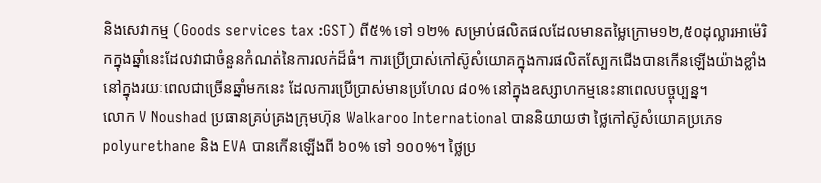និងសេវាកម្ម (Goods services tax :GST) ពី៥% ទៅ ១២% សម្រាប់ផលិតផលដែលមានតម្លៃក្រោម១២,៥០ដុល្លារអាម៉េរិកក្នុងឆ្នាំនេះដែលវាជាចំនួនកំណត់នៃការលក់ដ៏ធំ។ ការប្រើប្រាស់កៅស៊ូសំយោគក្នុងការផលិតស្បែកជើងបានកើនឡើងយ៉ាងខ្លាំងនៅក្នុងរយៈពេលជាច្រើនឆ្នាំមកនេះ ដែលការប្រើប្រាស់មានប្រហែល ៨០% នៅក្នុងឧស្សាហកម្មនេះនាពេលបច្ចុប្បន្ន។
លោក V Noushad ប្រធានគ្រប់គ្រងក្រុមហ៊ុន Walkaroo International បាននិយាយថា ថ្លៃកៅស៊ូសំយោគប្រភេទ polyurethane និង EVA បានកើនឡើងពី ៦០% ទៅ ១០០%។ ថ្លៃប្រ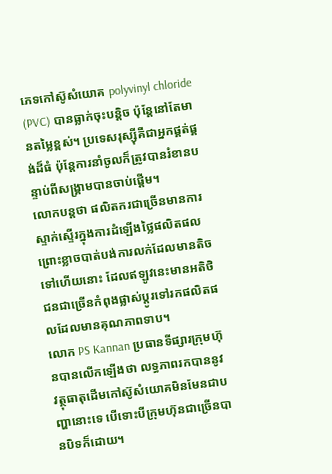ភេទកៅស៊ូសំយោគ polyvinyl chloride (PVC) បានធ្លាក់ចុះបន្តិច ប៉ុន្តែនៅតែមានតម្លៃខ្ពស់។ ប្រទេសរុស្ស៊ីគឺជាអ្នកផ្គត់ផ្គង់ដ៏ធំ ប៉ុន្តែការនាំចូលក៏ត្រូវបានរំខានបន្ទាប់ពីសង្គ្រាមបានចាប់ផ្តើម។
លោកបន្តថា ផលិតករជាច្រើនមានការស្ទាក់ស្ទើរក្នុងការដំឡើងថ្លៃផលិតផល ព្រោះខ្លាចបាត់បង់ការលក់ដែលមានតិចទៅហើយនោះ ដែលឥឡូវនេះមានអតិថិជនជាច្រើនកំពុងផ្លាស់ប្តូរទៅរកផលិតផលដែលមានគុណភាពទាប។
លោក PS Kannan ប្រធានទីផ្សារក្រុមហ៊ុនបានលើកឡើងថា លទ្ធភាពរកបាននូវវត្ថុធាតុដើមកៅស៊ូសំយោគមិនមែនជាបញ្ហានោះទេ បើទោះបីក្រុមហ៊ុនជាច្រើនបានបិទក៏ដោយ។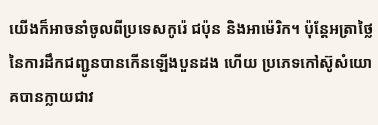យើងក៏អាចនាំចូលពីប្រទេសកូរ៉េ ជប៉ុន និងអាម៉េរិក។ ប៉ុន្តែអត្រាថ្លៃនៃការដឹកជញ្ជូនបានកើនឡើងបួនដង ហើយ ប្រភេទកៅស៊ូសំយោគបានក្លាយជាវ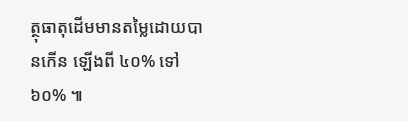ត្ថុធាតុដើមមានតម្លៃដោយបានកើន ឡើងពី ៤០% ទៅ ៦០% ៕